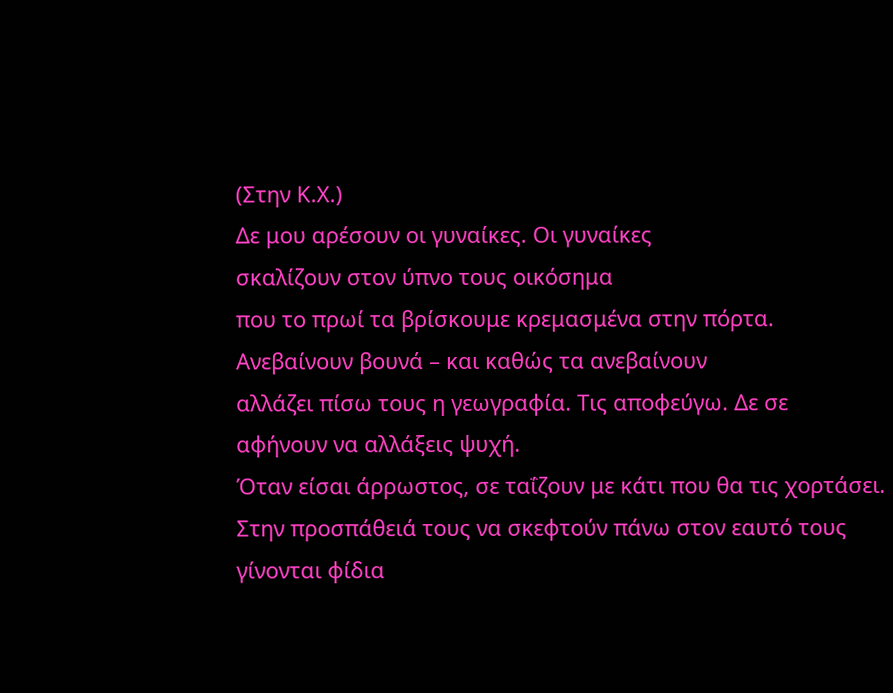(Στην Κ.Χ.)
Δε μου αρέσουν οι γυναίκες. Οι γυναίκες
σκαλίζουν στον ύπνο τους οικόσημα
που το πρωί τα βρίσκουμε κρεμασμένα στην πόρτα.
Ανεβαίνουν βουνά – και καθώς τα ανεβαίνουν
αλλάζει πίσω τους η γεωγραφία. Τις αποφεύγω. Δε σε
αφήνουν να αλλάξεις ψυχή.
Όταν είσαι άρρωστος, σε ταΐζουν με κάτι που θα τις χορτάσει.
Στην προσπάθειά τους να σκεφτούν πάνω στον εαυτό τους
γίνονται φίδια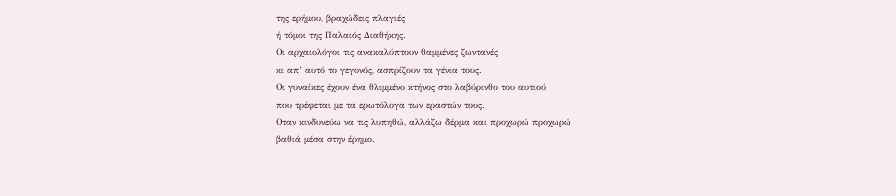της ερήμου, βραχώδεις πλαγιές
ή τόμοι της Παλαιός Διαθήκης.
Οι αρχαιολόγοι τις ανακαλύπτουν θαμμένες ζωντανές
κι απ’ αυτό το γεγονός, ασπρίζουν τα γένια τους.
Οι γυναίκες έχουν ένα θλιμμένο κτήνος στο λαβύρινθο του αυτιού
που τρέφεται με τα ερωτόλογα των εραστών τους.
Οταν κινδυνεύω να τις λυπηθώ, αλλάζω δέρμα και προχωρώ προχωρώ
βαθιά μέσα στην έρημο.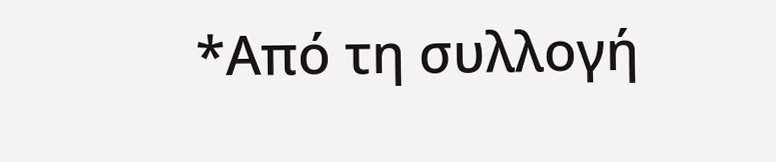*Από τη συλλογή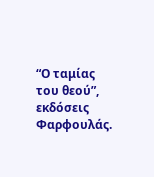“Ο ταμίας του θεού”, εκδόσεις Φαρφουλάς.